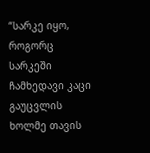“სარკე იყო, როგორც სარკეში ჩამხედავი კაცი გაუცვლის ხოლმე თავის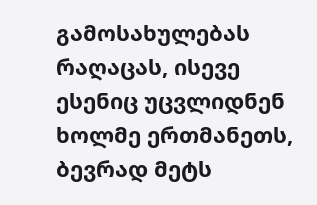გამოსახულებას რაღაცას, ისევე ესენიც უცვლიდნენ ხოლმე ერთმანეთს, ბევრად მეტს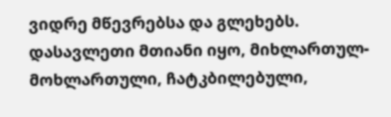ვიდრე მწევრებსა და გლეხებს.
დასავლეთი მთიანი იყო, მიხლართულ-მოხლართული, ჩატკბილებული,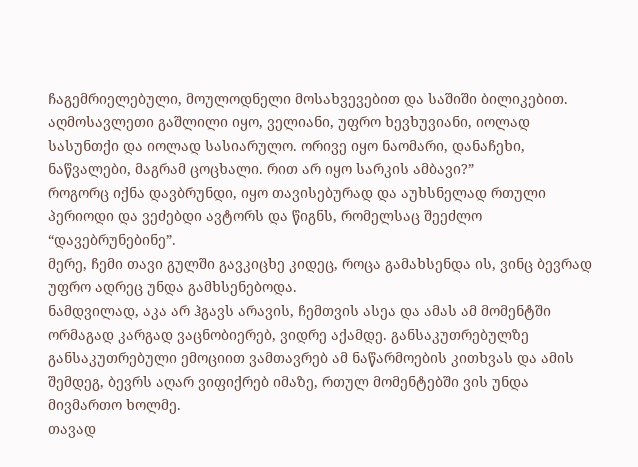ჩაგემრიელებული, მოულოდნელი მოსახვევებით და საშიში ბილიკებით. აღმოსავლეთი გაშლილი იყო, ველიანი, უფრო ხევხუვიანი, იოლად სასუნთქი და იოლად სასიარულო. ორივე იყო ნაომარი, დანაჩეხი, ნაწვალები, მაგრამ ცოცხალი. რით არ იყო სარკის ამბავი?”
როგორც იქნა დავბრუნდი, იყო თავისებურად და აუხსნელად რთული პერიოდი და ვეძებდი ავტორს და წიგნს, რომელსაც შეეძლო “დავებრუნებინე”.
მერე, ჩემი თავი გულში გავკიცხე კიდეც, როცა გამახსენდა ის, ვინც ბევრად უფრო ადრეც უნდა გამხსენებოდა.
ნამდვილად, აკა არ ჰგავს არავის, ჩემთვის ასეა და ამას ამ მომენტში ორმაგად კარგად ვაცნობიერებ, ვიდრე აქამდე. განსაკუთრებულზე განსაკუთრებული ემოციით ვამთავრებ ამ ნაწარმოების კითხვას და ამის შემდეგ, ბევრს აღარ ვიფიქრებ იმაზე, რთულ მომენტებში ვის უნდა მივმართო ხოლმე.
თავად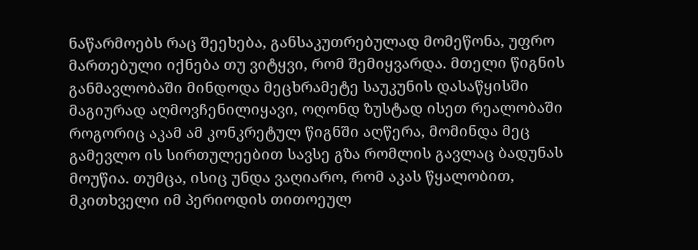ნაწარმოებს რაც შეეხება, განსაკუთრებულად მომეწონა, უფრო მართებული იქნება თუ ვიტყვი, რომ შემიყვარდა. მთელი წიგნის განმავლობაში მინდოდა მეცხრამეტე საუკუნის დასაწყისში მაგიურად აღმოვჩენილიყავი, ოღონდ ზუსტად ისეთ რეალობაში როგორიც აკამ ამ კონკრეტულ წიგნში აღწერა, მომინდა მეც გამევლო ის სირთულეებით სავსე გზა რომლის გავლაც ბადუნას მოუწია. თუმცა, ისიც უნდა ვაღიარო, რომ აკას წყალობით, მკითხველი იმ პერიოდის თითოეულ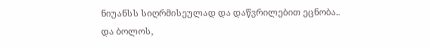ნიუანსს სიღრმისეულად და დაწვრილებით ეცნობა..
და ბოლოს,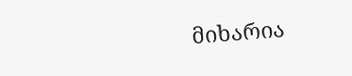მიხარია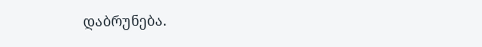დაბრუნება.